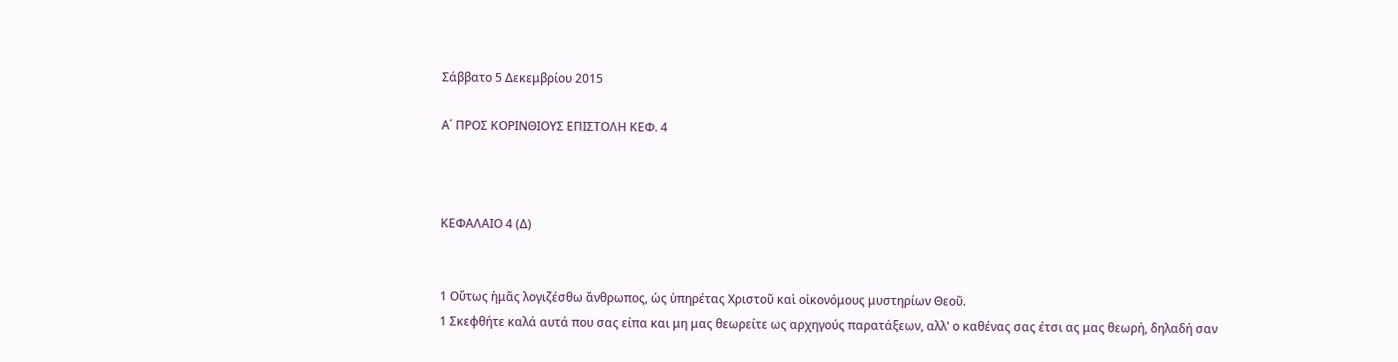Σάββατο 5 Δεκεμβρίου 2015

Α΄ ΠΡΟΣ ΚΟΡΙΝΘΙΟΥΣ ΕΠΙΣΤΟΛΗ ΚΕΦ. 4



ΚΕΦΑΛΑΙΟ 4 (Δ)


1 Οὕτως ἡμᾶς λογιζέσθω ἄνθρωπος, ὡς ὑπηρέτας Χριστοῦ καὶ οἰκονόμους μυστηρίων Θεοῦ.
1 Σκεφθήτε καλά αυτά που σας είπα και μη μας θεωρείτε ως αρχηγούς παρατάξεων, αλλ' ο καθένας σας έτσι ας μας θεωρή, δηλαδή σαν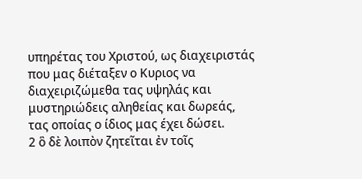υπηρέτας του Χριστού, ως διαχειριστάς που μας διέταξεν ο Κυριος να διαχειριζώμεθα τας υψηλάς και μυστηριώδεις αληθείας και δωρεάς, τας οποίας ο ίδιος μας έχει δώσει.
2 ὃ δὲ λοιπὸν ζητεῖται ἐν τοῖς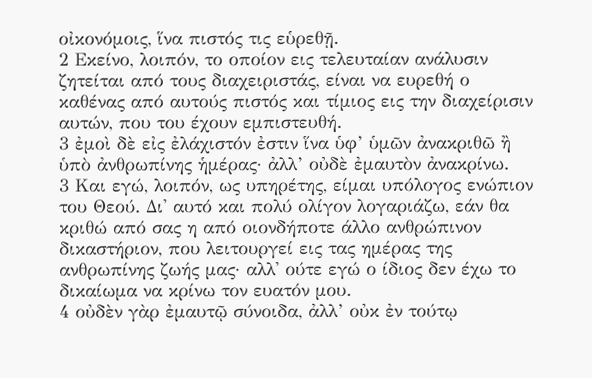οἰκονόμοις, ἵνα πιστός τις εὑρεθῇ.
2 Εκείνο, λοιπόν, το οποίον εις τελευταίαν ανάλυσιν ζητείται από τους διαχειριστάς, είναι να ευρεθή ο καθένας από αυτούς πιστός και τίμιος εις την διαχείρισιν αυτών, που του έχουν εμπιστευθή.
3 ἐμοὶ δὲ εἰς ἐλάχιστόν ἐστιν ἵνα ὑφ’ ὑμῶν ἀνακριθῶ ἢ ὑπὸ ἀνθρωπίνης ἡμέρας· ἀλλ’ οὐδὲ ἐμαυτὸν ἀνακρίνω.
3 Και εγώ, λοιπόν, ως υπηρέτης, είμαι υπόλογος ενώπιον του Θεού. Δι' αυτό και πολύ ολίγον λογαριάζω, εάν θα κριθώ από σας η από οιονδήποτε άλλο ανθρώπινον δικαστήριον, που λειτουργεί εις τας ημέρας της ανθρωπίνης ζωής μας· αλλ' ούτε εγώ ο ίδιος δεν έχω το δικαίωμα να κρίνω τον ευατόν μου.
4 οὐδὲν γὰρ ἐμαυτῷ σύνοιδα, ἀλλ’ οὐκ ἐν τούτῳ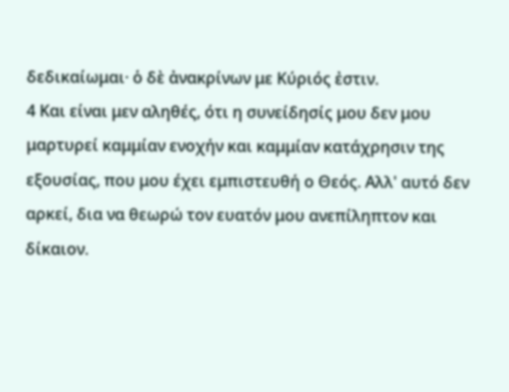δεδικαίωμαι· ὁ δὲ ἀνακρίνων με Κύριός ἐστιν.
4 Και είναι μεν αληθές, ότι η συνείδησίς μου δεν μου μαρτυρεί καμμίαν ενοχήν και καμμίαν κατάχρησιν της εξουσίας, που μου έχει εμπιστευθή ο Θεός. Αλλ' αυτό δεν αρκεί, δια να θεωρώ τον ευατόν μου ανεπίληπτον και δίκαιον.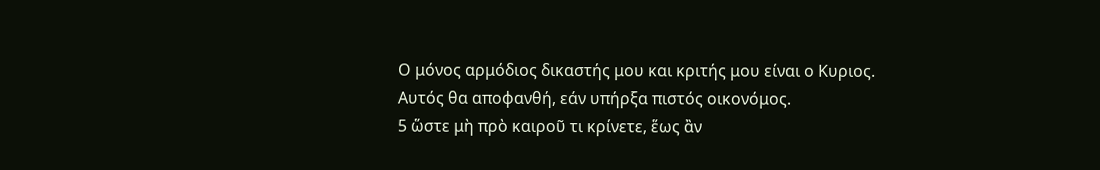Ο μόνος αρμόδιος δικαστής μου και κριτής μου είναι ο Κυριος. Αυτός θα αποφανθή, εάν υπήρξα πιστός οικονόμος.
5 ὥστε μὴ πρὸ καιροῦ τι κρίνετε, ἕως ἂν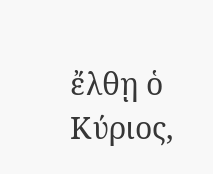ἔλθῃ ὁ Κύριος,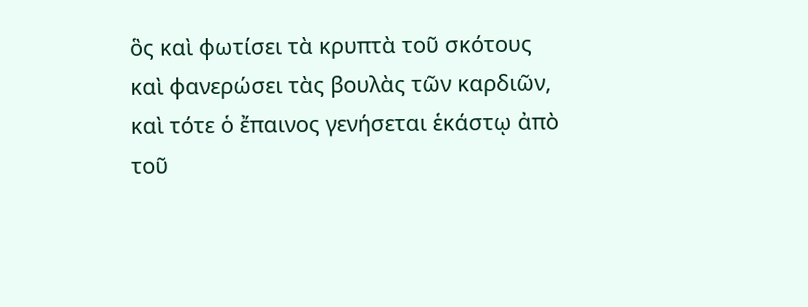ὃς καὶ φωτίσει τὰ κρυπτὰ τοῦ σκότους καὶ φανερώσει τὰς βουλὰς τῶν καρδιῶν, καὶ τότε ὁ ἔπαινος γενήσεται ἑκάστῳ ἀπὸ τοῦ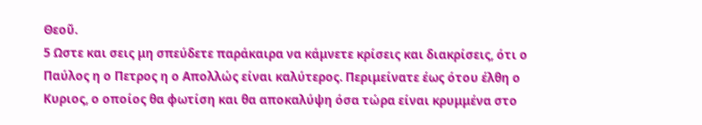Θεοῦ.
5 Ωστε και σεις μη σπεύδετε παράκαιρα να κάμνετε κρίσεις και διακρίσεις, ότι ο Παύλος η ο Πετρος η ο Απολλώς είναι καλύτερος. Περιμείνατε έως ότου έλθη ο Κυριος, ο οποίος θα φωτίση και θα αποκαλύψη όσα τώρα είναι κρυμμένα στο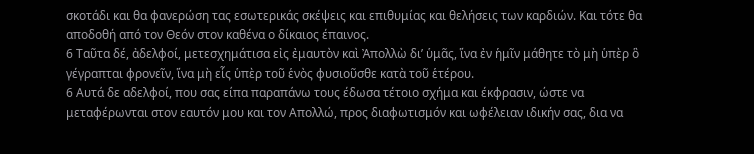σκοτάδι και θα φανερώση τας εσωτερικάς σκέψεις και επιθυμίας και θελήσεις των καρδιών. Και τότε θα αποδοθή από τον Θεόν στον καθένα ο δίκαιος έπαινος.
6 Ταῦτα δέ, ἀδελφοί, μετεσχημάτισα εἰς ἐμαυτὸν καὶ Ἀπολλὼ δι’ ὑμᾶς, ἵνα ἐν ἡμῖν μάθητε τὸ μὴ ὑπὲρ ὃ γέγραπται φρονεῖν, ἵνα μὴ εἷς ὑπὲρ τοῦ ἑνὸς φυσιοῦσθε κατὰ τοῦ ἑτέρου.
6 Αυτά δε αδελφοί, που σας είπα παραπάνω τους έδωσα τέτοιο σχήμα και έκφρασιν, ώστε να μεταφέρωνται στον εαυτόν μου και τον Απολλώ, προς διαφωτισμόν και ωφέλειαν ιδικήν σας, δια να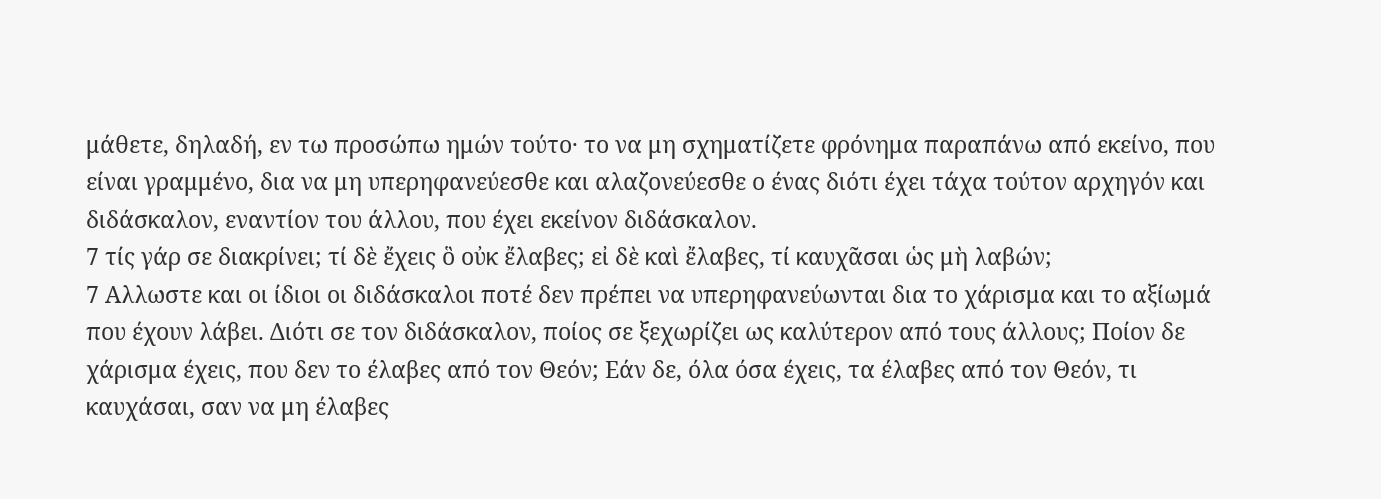μάθετε, δηλαδή, εν τω προσώπω ημών τούτο· το να μη σχηματίζετε φρόνημα παραπάνω από εκείνο, που είναι γραμμένο, δια να μη υπερηφανεύεσθε και αλαζονεύεσθε ο ένας διότι έχει τάχα τούτον αρχηγόν και διδάσκαλον, εναντίον του άλλου, που έχει εκείνον διδάσκαλον.
7 τίς γάρ σε διακρίνει; τί δὲ ἔχεις ὃ οὐκ ἔλαβες; εἰ δὲ καὶ ἔλαβες, τί καυχᾶσαι ὡς μὴ λαβών;
7 Αλλωστε και οι ίδιοι οι διδάσκαλοι ποτέ δεν πρέπει να υπερηφανεύωνται δια το χάρισμα και το αξίωμά που έχουν λάβει. Διότι σε τον διδάσκαλον, ποίος σε ξεχωρίζει ως καλύτερον από τους άλλους; Ποίον δε χάρισμα έχεις, που δεν το έλαβες από τον Θεόν; Εάν δε, όλα όσα έχεις, τα έλαβες από τον Θεόν, τι καυχάσαι, σαν να μη έλαβες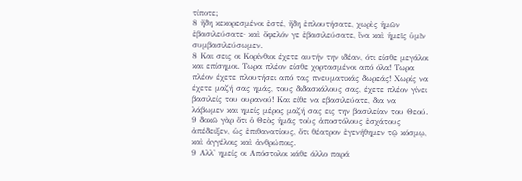τίποτε;
8 ἤδη κεκορεσμένοι ἐστέ, ἤδη ἐπλουτήσατε, χωρὶς ἡμῶν ἐβασιλεύσατε· καὶ ὄφελόν γε ἐβασιλεύσατε, ἵνα καὶ ἡμεῖς ὑμῖν συμβασιλεύσωμεν.
8 Και σεις οι Κορίνθιοι έχετε αυτήν την ιδέαν, ότι είσθε μεγάλοι και επίσημοι. Τωρα πλέον είσθε χορτασμένοι από όλα! Τωρα πλέον έχετε πλουτήσει από τας πνευματικάς δωρεάς! Χωρίς να έχετε μαζή σας ημάς, τους διδασκάλους σας, έχετε πλέον γίνει βασιλείς του ουρανού! Και είθε να εβασιλεύατε, δια να λάβωμεν και ημείς μέρος μαζή σας εις την βασιλείαν του Θεού.
9 δοκῶ γὰρ ὅτι ὁ Θεὸς ἡμᾶς τοὺς ἀποστόλους ἐσχάτους ἀπέδειξεν, ὡς ἐπιθανατίους, ὅτι θέατρον ἐγενήθημεν τῷ κόσμῳ, καὶ ἀγγέλοις καὶ ἀνθρώποις.
9 Αλλ' ημείς οι Απόστολοι κάθε άλλο παρά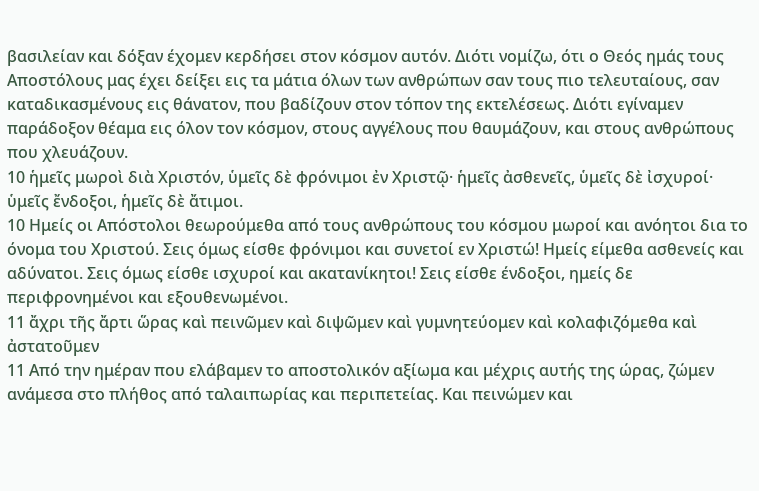βασιλείαν και δόξαν έχομεν κερδήσει στον κόσμον αυτόν. Διότι νομίζω, ότι ο Θεός ημάς τους Αποστόλους μας έχει δείξει εις τα μάτια όλων των ανθρώπων σαν τους πιο τελευταίους, σαν καταδικασμένους εις θάνατον, που βαδίζουν στον τόπον της εκτελέσεως. Διότι εγίναμεν παράδοξον θέαμα εις όλον τον κόσμον, στους αγγέλους που θαυμάζουν, και στους ανθρώπους που χλευάζουν.
10 ἡμεῖς μωροὶ διὰ Χριστόν, ὑμεῖς δὲ φρόνιμοι ἐν Χριστῷ· ἡμεῖς ἀσθενεῖς, ὑμεῖς δὲ ἰσχυροί· ὑμεῖς ἔνδοξοι, ἡμεῖς δὲ ἄτιμοι.
10 Ημείς οι Απόστολοι θεωρούμεθα από τους ανθρώπους του κόσμου μωροί και ανόητοι δια το όνομα του Χριστού. Σεις όμως είσθε φρόνιμοι και συνετοί εν Χριστώ! Ημείς είμεθα ασθενείς και αδύνατοι. Σεις όμως είσθε ισχυροί και ακατανίκητοι! Σεις είσθε ένδοξοι, ημείς δε περιφρονημένοι και εξουθενωμένοι.
11 ἄχρι τῆς ἄρτι ὥρας καὶ πεινῶμεν καὶ διψῶμεν καὶ γυμνητεύομεν καὶ κολαφιζόμεθα καὶ ἀστατοῦμεν
11 Από την ημέραν που ελάβαμεν το αποστολικόν αξίωμα και μέχρις αυτής της ώρας, ζώμεν ανάμεσα στο πλήθος από ταλαιπωρίας και περιπετείας. Και πεινώμεν και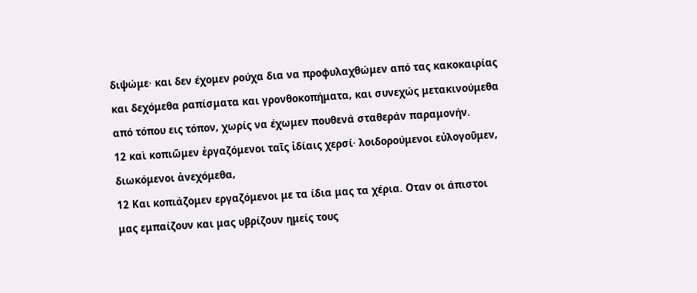διψώμε· και δεν έχομεν ρούχα δια να προφυλαχθώμεν από τας κακοκαιρίας και δεχόμεθα ραπίσματα και γρονθοκοπήματα, και συνεχώς μετακινούμεθα από τόπου εις τόπον, χωρίς να έχωμεν πουθενά σταθεράν παραμονήν.
12 καὶ κοπιῶμεν ἐργαζόμενοι ταῖς ἰδίαις χερσί· λοιδορούμενοι εὐλογοῦμεν, διωκόμενοι ἀνεχόμεθα,
12 Και κοπιάζομεν εργαζόμενοι με τα ίδια μας τα χέρια. Οταν οι άπιστοι μας εμπαίζουν και μας υβρίζουν ημείς τους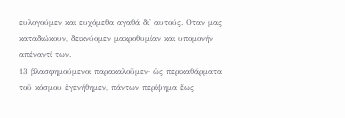ευλογούμεν και ευχόμεθα αγαθά δι' αυτούς. Οταν μας καταδιώκουν, δεικνύομεν μακροθυμίαν και υπομονήν απέναντί των.
13 βλασφημούμενοι παρακαλοῦμεν· ὡς περικαθάρματα τοῦ κόσμου ἐγενήθημεν, πάντων περίψημα ἕως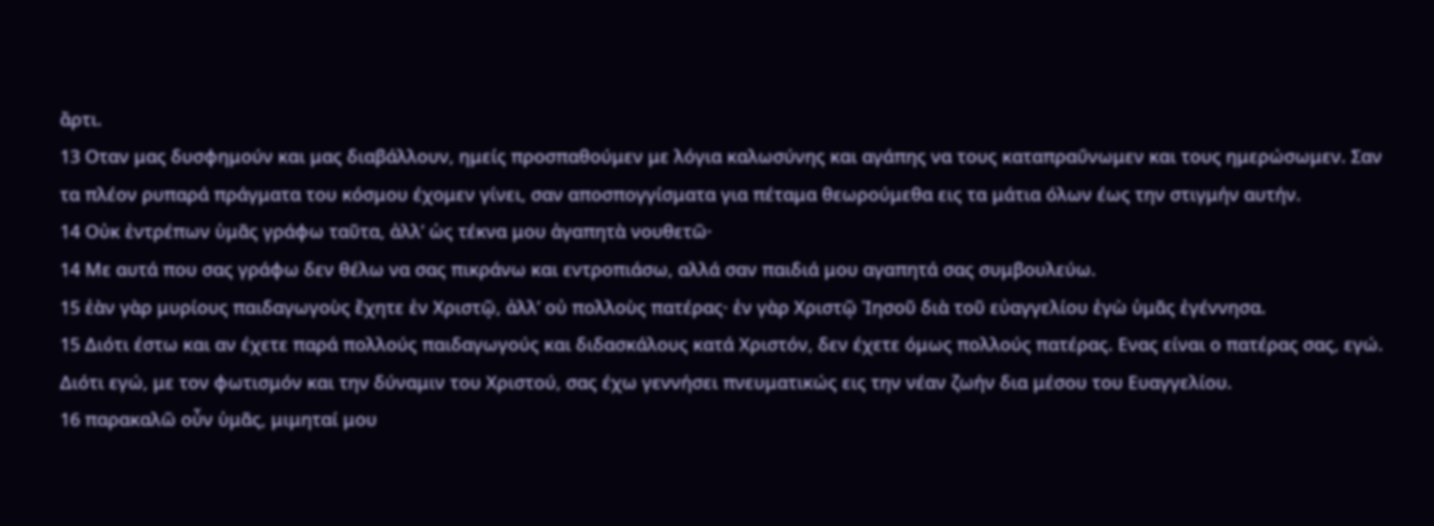ἄρτι.
13 Οταν μας δυσφημούν και μας διαβάλλουν, ημείς προσπαθούμεν με λόγια καλωσύνης και αγάπης να τους καταπραΰνωμεν και τους ημερώσωμεν. Σαν τα πλέον ρυπαρά πράγματα του κόσμου έχομεν γίνει, σαν αποσπογγίσματα για πέταμα θεωρούμεθα εις τα μάτια όλων έως την στιγμήν αυτήν.
14 Οὐκ ἐντρέπων ὑμᾶς γράφω ταῦτα, ἀλλ’ ὡς τέκνα μου ἀγαπητὰ νουθετῶ·
14 Με αυτά που σας γράφω δεν θέλω να σας πικράνω και εντροπιάσω, αλλά σαν παιδιά μου αγαπητά σας συμβουλεύω.
15 ἐὰν γὰρ μυρίους παιδαγωγοὺς ἔχητε ἐν Χριστῷ, ἀλλ’ οὐ πολλοὺς πατέρας· ἐν γὰρ Χριστῷ Ἰησοῦ διὰ τοῦ εὐαγγελίου ἐγὼ ὑμᾶς ἐγέννησα.
15 Διότι έστω και αν έχετε παρά πολλούς παιδαγωγούς και διδασκάλους κατά Χριστόν, δεν έχετε όμως πολλούς πατέρας. Ενας είναι ο πατέρας σας, εγώ. Διότι εγώ, με τον φωτισμόν και την δύναμιν του Χριστού, σας έχω γεννήσει πνευματικώς εις την νέαν ζωήν δια μέσου του Ευαγγελίου.
16 παρακαλῶ οὖν ὑμᾶς, μιμηταί μου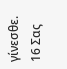γίνεσθε.
16 Σας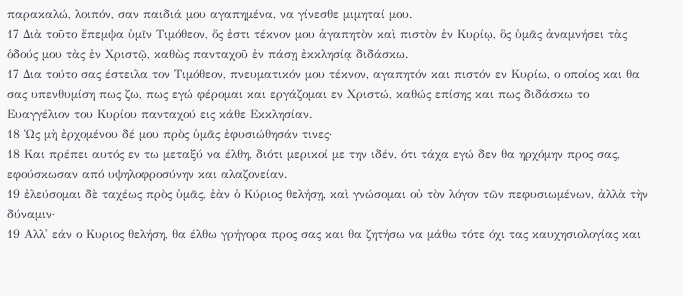παρακαλώ, λοιπόν, σαν παιδιά μου αγαπημένα, να γίνεσθε μιμηταί μου.
17 Διὰ τοῦτο ἔπεμψα ὑμῖν Τιμόθεον, ὅς ἐστι τέκνον μου ἀγαπητὸν καὶ πιστὸν ἐν Κυρίῳ, ὃς ὑμᾶς ἀναμνήσει τὰς ὁδούς μου τὰς ἐν Χριστῷ, καθὼς πανταχοῦ ἐν πάσῃ ἐκκλησίᾳ διδάσκω.
17 Δια τούτο σας έστειλα τον Τιμόθεον, πνευματικόν μου τέκνον, αγαπητόν και πιστόν εν Κυρίω, ο οποίος και θα σας υπενθυμίση πως ζω, πως εγώ φέρομαι και εργάζομαι εν Χριστώ, καθώς επίσης και πως διδάσκω το Ευαγγέλιον του Κυρίου πανταχού εις κάθε Εκκλησίαν.
18 Ὡς μὴ ἐρχομένου δέ μου πρὸς ὑμᾶς ἐφυσιώθησάν τινες·
18 Και πρέπει αυτός εν τω μεταξύ να έλθη, διότι μερικοί με την ιδέν, ότι τάχα εγώ δεν θα ηρχόμην προς σας, εφούσκωσαν από υψηλοφροσύνην και αλαζονείαν.
19 ἐλεύσομαι δὲ ταχέως πρὸς ὑμᾶς, ἐὰν ὁ Κύριος θελήσῃ, καὶ γνώσομαι οὐ τὸν λόγον τῶν πεφυσιωμένων, ἀλλὰ τὴν δύναμιν·
19 Αλλ' εάν ο Κυριος θελήση, θα έλθω γρήγορα προς σας και θα ζητήσω να μάθω τότε όχι τας καυχησιολογίας και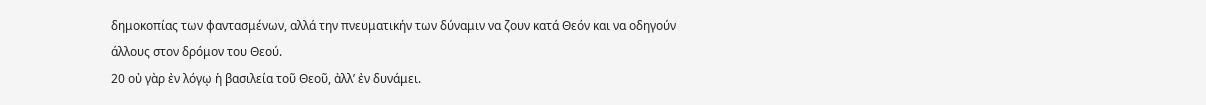δημοκοπίας των φαντασμένων, αλλά την πνευματικήν των δύναμιν να ζουν κατά Θεόν και να οδηγούν άλλους στον δρόμον του Θεού.
20 οὐ γὰρ ἐν λόγῳ ἡ βασιλεία τοῦ Θεοῦ, ἀλλ’ ἐν δυνάμει.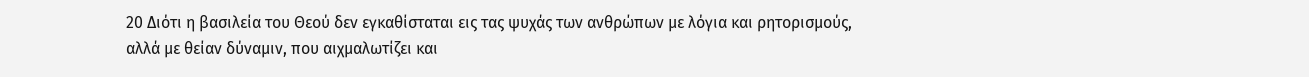20 Διότι η βασιλεία του Θεού δεν εγκαθίσταται εις τας ψυχάς των ανθρώπων με λόγια και ρητορισμούς, αλλά με θείαν δύναμιν, που αιχμαλωτίζει και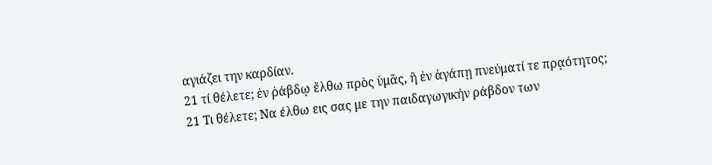αγιάζει την καρδίαν.
21 τί θέλετε; ἐν ῥάβδῳ ἔλθω πρὸς ὑμᾶς, ἢ ἐν ἀγάπῃ πνεύματί τε πρᾳότητος;
21 Τι θέλετε; Να έλθω εις σας με την παιδαγωγικήν ράβδον των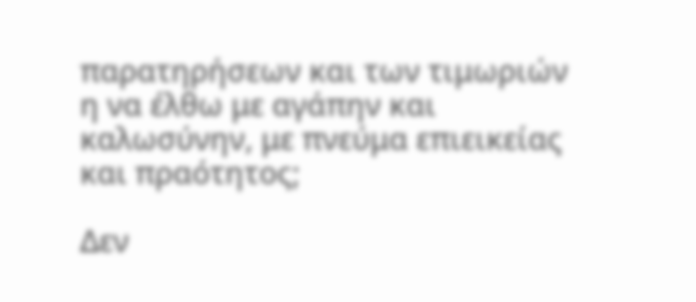παρατηρήσεων και των τιμωριών η να έλθω με αγάπην και καλωσύνην, με πνεύμα επιεικείας και πραότητος;

Δεν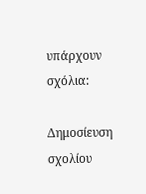υπάρχουν σχόλια:

Δημοσίευση σχολίου